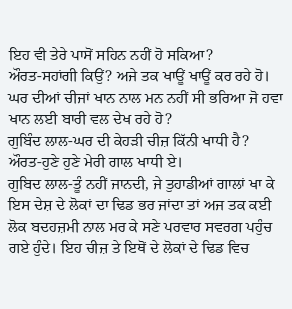ਇਹ ਵੀ ਤੇਰੇ ਪਾਸੋਂ ਸਹਿਨ ਨਹੀਂ ਹੋ ਸਕਿਆ?
ਔਰਤ-ਸਹਾਂਗੀ ਕਿਉਂ? ਅਜੇ ਤਕ ਖਾਊਂ ਖਾਊਂ ਕਰ ਰਹੇ ਹੋ। ਘਰ ਦੀਆਂ ਚੀਜਾਂ ਖਾਨ ਨਾਲ ਮਨ ਨਹੀਂ ਸੀ ਭਰਿਆ ਜੋ ਹਵਾ ਖਾਨ ਲਈ ਬਾਰੀ ਵਲ ਦੇਖ ਰਹੇ ਹੋ?
ਗੁਬਿੰਦ ਲਾਲ-ਘਰ ਦੀ ਕੇਹੜੀ ਚੀਜ਼ ਕਿੱਨੀ ਖਾਧੀ ਹੈ?
ਔਰਤ-ਹੁਣੇ ਹੁਣੇ ਮੇਰੀ ਗਾਲ ਖਾਧੀ ਏ।
ਗੁਬਿਦ ਲਾਲ-ਤੂੰ ਨਹੀਂ ਜਾਨਦੀ, ਜੇ ਤੁਹਾਡੀਆਂ ਗਾਲਾਂ ਖਾ ਕੇ ਇਸ ਦੇਸ਼ ਦੇ ਲੋਕਾਂ ਦਾ ਢਿਡ ਭਰ ਜਾਂਦਾ ਤਾਂ ਅਜ ਤਕ ਕਈ ਲੋਕ ਬਦਹਜ਼ਮੀ ਨਾਲ ਮਰ ਕੇ ਸਣੇ ਪਰਵਾਰ ਸਵਰਗ ਪਹੁੰਚ ਗਏ ਹੁੰਦੇ। ਇਹ ਚੀਜ਼ ਤੇ ਇਥੋਂ ਦੇ ਲੋਕਾਂ ਦੇ ਢਿਡ ਵਿਚ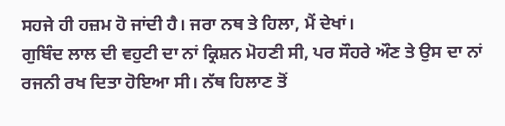ਸਹਜੇ ਹੀ ਹਜ਼ਮ ਹੋ ਜਾਂਦੀ ਹੈ। ਜਰਾ ਨਥ ਤੇ ਹਿਲਾ, ਮੈਂ ਦੇਖਾਂ।
ਗੁਬਿੰਦ ਲਾਲ ਦੀ ਵਹੁਟੀ ਦਾ ਨਾਂ ਕ੍ਰਿਸ਼ਨ ਮੋਹਣੀ ਸੀ, ਪਰ ਸੌਹਰੇ ਔਣ ਤੇ ਉਸ ਦਾ ਨਾਂ ਰਜਨੀ ਰਖ ਦਿਤਾ ਹੋਇਆ ਸੀ। ਨੱਥ ਹਿਲਾਣ ਤੋਂ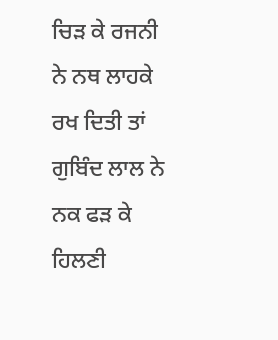ਚਿੜ ਕੇ ਰਜਨੀ ਨੇ ਨਥ ਲਾਹਕੇ ਰਖ ਦਿਤੀ ਤਾਂ ਗੁਬਿੰਦ ਲਾਲ ਨੇ ਨਕ ਫੜ ਕੇ ਹਿਲਣੀ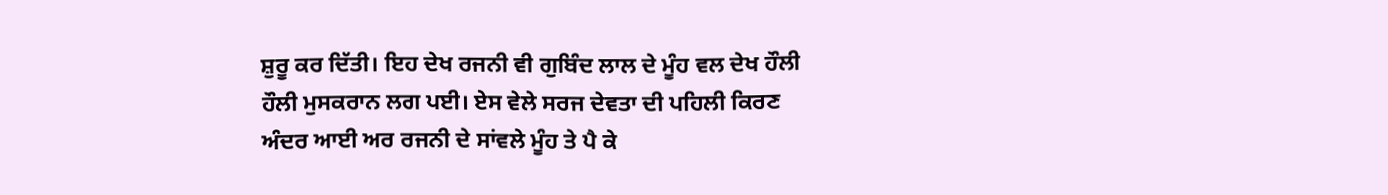ਸ਼ੁਰੂ ਕਰ ਦਿੱਤੀ। ਇਹ ਦੇਖ ਰਜਨੀ ਵੀ ਗੁਬਿੰਦ ਲਾਲ ਦੇ ਮੂੰਹ ਵਲ ਦੇਖ ਹੌਲੀ ਹੌਲੀ ਮੁਸਕਰਾਨ ਲਗ ਪਈ। ਏਸ ਵੇਲੇ ਸਰਜ ਦੇਵਤਾ ਦੀ ਪਹਿਲੀ ਕਿਰਣ ਅੰਦਰ ਆਈ ਅਰ ਰਜਨੀ ਦੇ ਸਾਂਵਲੇ ਮੂੰਹ ਤੇ ਪੈ ਕੇ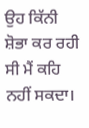ਉਹ ਕਿੱਨੀ ਸ਼ੋਭਾ ਕਰ ਰਹੀ ਸੀ ਮੈਂ ਕਹਿ ਨਹੀਂ ਸਕਦਾ।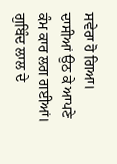ਸਵੇਰਾ ਹੋ ਗਿਆ। ਦਾਸੀਆਂ ਉਠ ਕੇ ਆਪਣੇ ਕੰਮ ਕਾਰ ਲਗ ਗਈਆਂ। ਗੁਬਿੰਦ ਲਾਲ ਦੇ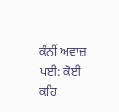ਕੰਨੀਂ ਅਵਾਜ਼ ਪਈ: ਕੋਈ ਕਹਿ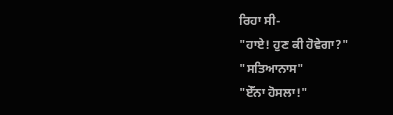ਰਿਹਾ ਸੀ-
"ਹਾਏ! ਹੁਣ ਕੀ ਹੋਵੇਗਾ?"
"ਸਤਿਆਨਾਸ"
"ਏੱਨਾ ਹੋਸਲਾ!"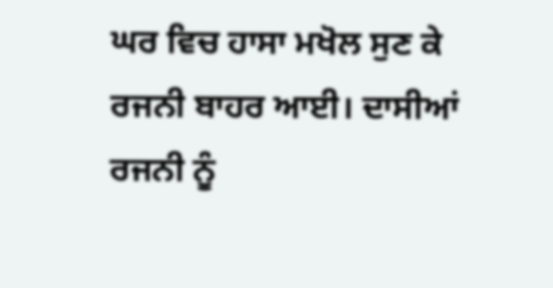ਘਰ ਵਿਚ ਹਾਸਾ ਮਖੋਲ ਸੁਣ ਕੇ ਰਜਨੀ ਬਾਹਰ ਆਈ। ਦਾਸੀਆਂ ਰਜਨੀ ਨੂੰ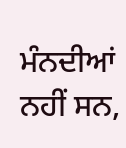ਮੰਨਦੀਆਂ ਨਹੀਂ ਸਨ,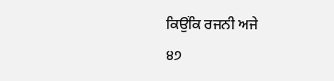ਕਿਉਂਕਿ ਰਜਨੀ ਅਜੇ
੪੭